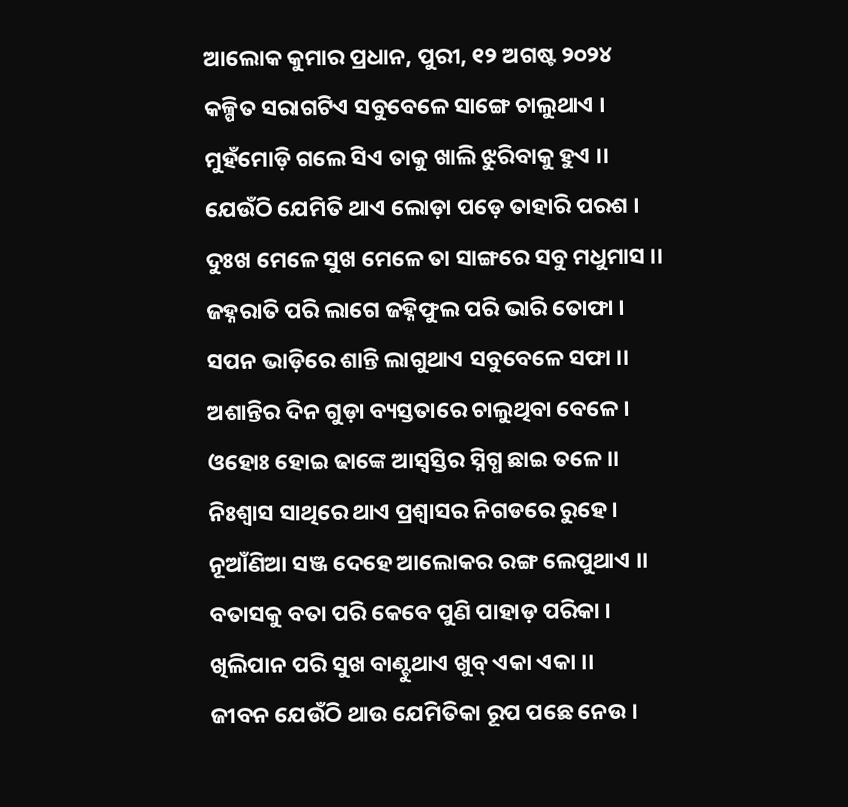ଆଲୋକ କୁମାର ପ୍ରଧାନ, ପୁରୀ, ୧୨ ଅଗଷ୍ଟ ୨୦୨୪
କଳ୍ପିତ ସରାଗଟିଏ ସବୁବେଳେ ସାଙ୍ଗେ ଚାଲୁଥାଏ ।
ମୁହଁମୋଡ଼ି ଗଲେ ସିଏ ତାକୁ ଖାଲି ଝୁରିବାକୁ ହୁଏ ।।
ଯେଉଁଠି ଯେମିତି ଥାଏ ଲୋଡ଼ା ପଡ଼େ ତାହାରି ପରଶ ।
ଦୁଃଖ ମେଳେ ସୁଖ ମେଳେ ତା ସାଙ୍ଗରେ ସବୁ ମଧୁମାସ ।।
ଜହ୍ନରାତି ପରି ଲାଗେ ଜହ୍ନିଫୁଲ ପରି ଭାରି ତୋଫା ।
ସପନ ଭାଡ଼ିରେ ଶାନ୍ତି ଲାଗୁଥାଏ ସବୁବେଳେ ସଫା ।।
ଅଶାନ୍ତିର ଦିନ ଗୁଡ଼ା ବ୍ୟସ୍ତତାରେ ଚାଲୁଥିବା ବେଳେ ।
ଓହୋଃ ହୋଇ ଢାଙ୍କେ ଆସ୍ବସ୍ତିର ସ୍ନିଗ୍ଧ ଛାଇ ତଳେ ।।
ନିଃଶ୍ବାସ ସାଥିରେ ଥାଏ ପ୍ରଶ୍ବାସର ନିଗଡରେ ରୁହେ ।
ନୂଆଁଣିଆ ସଞ୍ଜ ଦେହେ ଆଲୋକର ରଙ୍ଗ ଲେପୁଥାଏ ।।
ବତାସକୁ ବତା ପରି କେବେ ପୁଣି ପାହାଡ଼ ପରିକା ।
ଖିଲିପାନ ପରି ସୁଖ ବାଣ୍ଟୁଥାଏ ଖୁବ୍ ଏକା ଏକା ।।
ଜୀବନ ଯେଉଁଠି ଥାଉ ଯେମିତିକା ରୂପ ପଛେ ନେଉ ।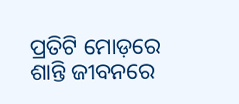ପ୍ରତିଟି ମୋଡ଼ରେ ଶାନ୍ତି ଜୀବନରେ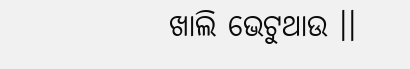ଖାଲି ଭେଟୁଥାଉ ।।